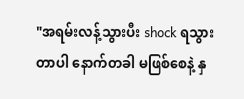"အရမ်းလန့်သွားပီး shock ရသွားတာပါ နောက်တခါ မဖြစ်စေနဲ့ နှ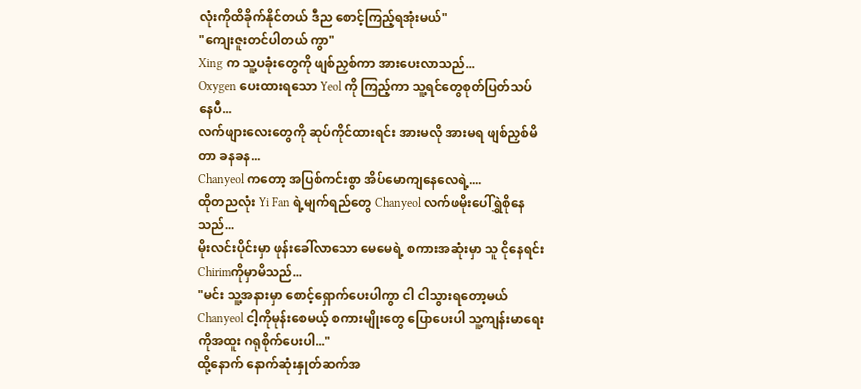လုံးကိုထိခိုက်နိုင်တယ် ဒီည စောင့်ကြည့်ရအုံးမယ်"
"ကျေးဇူးတင်ပါတယ် ကွာ"
Xing က သူ့ပခုံးတွေကို ဖျစ်ညှစ်ကာ အားပေးလာသည်...
Oxygen ပေးထားရသော Yeol ကို ကြည့်ကာ သူ့ရင်တွေစုတ်ပြတ်သပ်နေပီ...
လက်ဖျားလေးတွေကို ဆုပ်ကိုင်ထားရင်း အားမလို အားမရ ဖျစ်ညှစ်မိတာ ခနခန...
Chanyeol ကတော့ အပြစ်ကင်းစွာ အိပ်မောကျနေလေရဲ့....
ထိုတညလုံး Yi Fan ရဲ့မျက်ရည်တွေ Chanyeol လက်ဖမိုးပေါ်ရွှဲစိုနေသည်...
မိုးလင်းပိုင်းမှာ ဖုန်းခေါ်လာသော မေမေရဲ့ စကားအဆုံးမှာ သူ ငိုနေရင်းChirimကိုမှာမိသည်...
"မင်း သူ့အနားမှာ စောင့်ရှောက်ပေးပါကွာ ငါ ငါသွားရတော့မယ် Chanyeol ငါ့ကိုမုန်းစေမယ့် စကားမျိုးတွေ ပြောပေးပါ သူ့ကျန်းမာရေးကိုအထူး ဂရုစိုက်ပေးပါ..."
ထို့နောက် နောက်ဆုံးနှုတ်ဆက်အ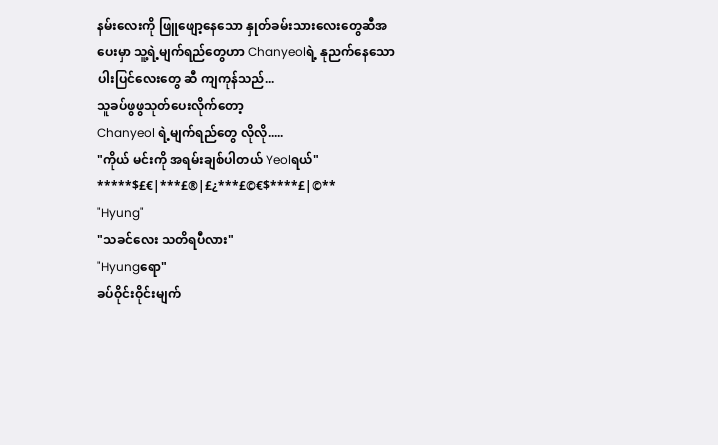နမ်းလေးကို ဖြူဖျော့နေသော နှုတ်ခမ်းသားလေးတွေဆီအပေးမှာ သူ့ရဲ့မျက်ရည်တွေဟာ Chanyeolရဲ့ နုညက်နေသော ပါးပြင်လေးတွေ ဆီ ကျကုန်သည်...
သူခပ်ဖွဖွသုတ်ပေးလိုက်တော့
Chanyeol ရဲ့မျက်ရည်တွေ လိုလို.....
"ကိုယ် မင်းကို အရမ်းချစ်ပါတယ် Yeolရယ်"
*****$£€|***£®|£¿***£©€$****£|©**
"Hyung"
"သခင်လေး သတိရပီလား"
"Hyungရော"
ခပ်ဝိုင်းဝိုင်းမျက်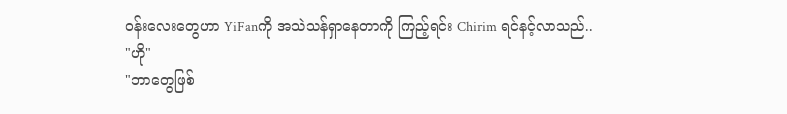ဝန်းလေးတွေဟာ YiFanကို အသဲသန်ရှာနေတာကို ကြည့်ရင်း Chirim ရင်နင့်လာသည်..
"ဟို"
"ဘာတွေဖြစ်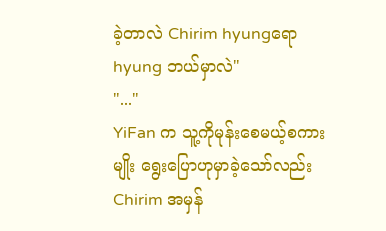ခဲ့တာလဲ Chirim hyungရော hyung ဘယ်မှာလဲ"
"..."
YiFan က သူ့ကိုမုန်းစေမယ့်စကားမျိုး ရွေးပြောဟုမှာခဲ့သော်လည်း Chirim အမှန်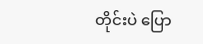တိုင်းပဲ ပြော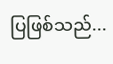ပြဖြစ်သည်...